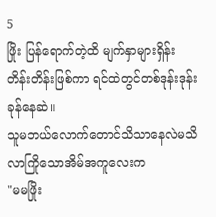5
ဖြိုး ပြန်ရောက်တဲ့ထိ မျက်နှာများရှိန်းတိန်းတိန်းဖြစ်ကာ ရင်ထဲတွင်တစ်ဒုန်းဒုန်းခုန်နေဆဲ။
သူမဘယ်လောက်တောင်သိသာနေလဲမသိ လာကြိုသောအိမ်အကူလေးက
"မမဖြိုး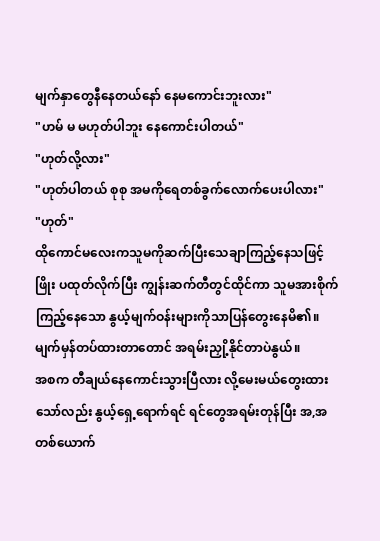မျက်နှာတွေနီနေတယ်နော် နေမကောင်းဘူးလား"
"ဟမ် မ မဟုတ်ပါဘူး နေကောင်းပါတယ်"
"ဟုတ်လို့လား"
"ဟုတ်ပါတယ် စုစု အမကိုရေတစ်ခွက်လောက်ပေးပါလား"
"ဟုတ်"
ထိုကောင်မလေးကသူမကိုဆက်ပြီးသေချာကြည့်နေသဖြင့်ဖြိုး ပထုတ်လိုက်ပြီး ကျွန်းဆက်တီတွင်ထိုင်ကာ သူမအားစိုက်ကြည့်နေသော နွယ့်မျက်ဝန်းများကိုသာပြန်တွေးနေမိ၏။
မျက်မှန်တပ်ထားတာတောင် အရမ်းညှို့နိုင်တာပဲနွယ်။
အစက တီချယ်နေကောင်းသွားပြီလား လို့မေးမယ်တွေးထားသော်လည်း နွယ့်ရှေ့ရောက်ရင် ရင်တွေအရမ်းတုန်ပြီး အ,အ တစ်ယောက်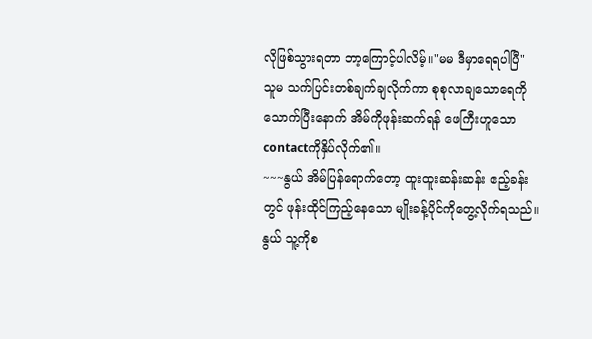လိုဖြစ်သွားရတာ ဘာ့ကြောင့်ပါလိမ့်။"မမ ဒီမှာရေရပါပြီ"
သူမ သက်ပြင်းတစ်ချက်ချလိုက်ကာ စုစုလာချသောရေကိုသောက်ပြီးနောက် အိမ်ကိုဖုန်းဆက်ရန် ဖေကြီးဟူသော contactကိုနှိပ်လိုက်၏။
~~~နွယ် အိမ်ပြန်ရောက်တော့ ထူးထူးဆန်းဆန်း ဧည့်ခန်းတွင် ဖုန်းထိုင်ကြည့်နေသော မျိုးခန့်ပိုင်ကိုတွေ့လိုက်ရသည်။
နွယ် သူ့ကိုစ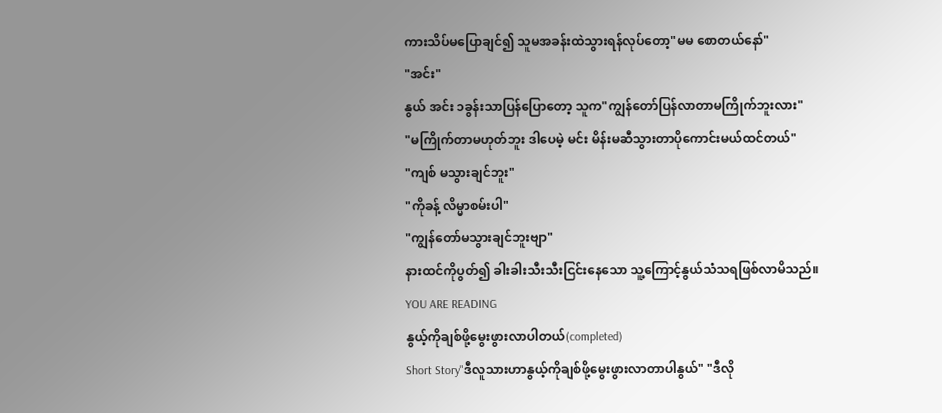ကားသိပ်မပြောချင်၍ သူမအခန်းထဲသွားရန်လုပ်တော့"မမ စောတယ်နော်"
"အင်း"
နွယ် အင်း ၁ခွန်းသာပြန်ပြောတော့ သူက"ကျွန်တော်ပြန်လာတာမကြိုက်ဘူးလား"
"မကြိုက်တာမဟုတ်ဘူး ဒါပေမဲ့ မင်း မိန်းမဆီသွားတာပိုကောင်းမယ်ထင်တယ်"
"ကျစ် မသွားချင်ဘူး"
"ကိုခန့် လိမ္မာစမ်းပါ"
"ကျွန်တော်မသွားချင်ဘူးဗျာ"
နားထင်ကိုပွတ်၍ ခါးခါးသီးသီးငြင်းနေသော သူ့ကြောင့်နွယ်သံသရဖြစ်လာမိသည်။
YOU ARE READING
နွယ့်ကိုချစ်ဖို့မွေးဖွားလာပါတယ်(completed)
Short Story"ဒီလူသားဟာနွယ့်ကိုချစ်ဖို့မွေးဖွားလာတာပါနွယ်" "ဒီလို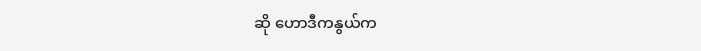ဆို ဟောဒီကနွယ်က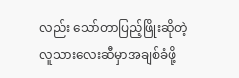လည်း သော်တာပြည့်ဖြိုးဆိုတဲ့လူသားလေးဆီမှာအချစ်ခံဖို့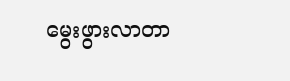မွေးဖွားလာတာ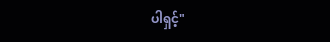ပါရှင့်"